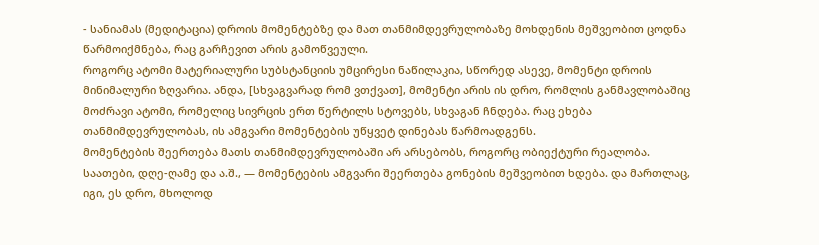- სანიამას (მედიტაცია) დროის მომენტებზე და მათ თანმიმდევრულობაზე მოხდენის მეშვეობით ცოდნა წარმოიქმნება, რაც გარჩევით არის გამოწვეული.
როგორც ატომი მატერიალური სუბსტანციის უმცირესი ნაწილაკია, სწორედ ასევე, მომენტი დროის მინიმალური ზღვარია. ანდა, [სხვაგვარად რომ ვთქვათ], მომენტი არის ის დრო, რომლის განმავლობაშიც მოძრავი ატომი, რომელიც სივრცის ერთ წერტილს სტოვებს, სხვაგან ჩნდება. რაც ეხება თანმიმდევრულობას, ის ამგვარი მომენტების უწყვეტ დინებას წარმოადგენს.
მომენტების შეერთება მათს თანმიმდევრულობაში არ არსებობს, როგორც ობიექტური რეალობა. საათები, დღე-ღამე და ა.შ., — მომენტების ამგვარი შეერთება გონების მეშვეობით ხდება. და მართლაც, იგი, ეს დრო, მხოლოდ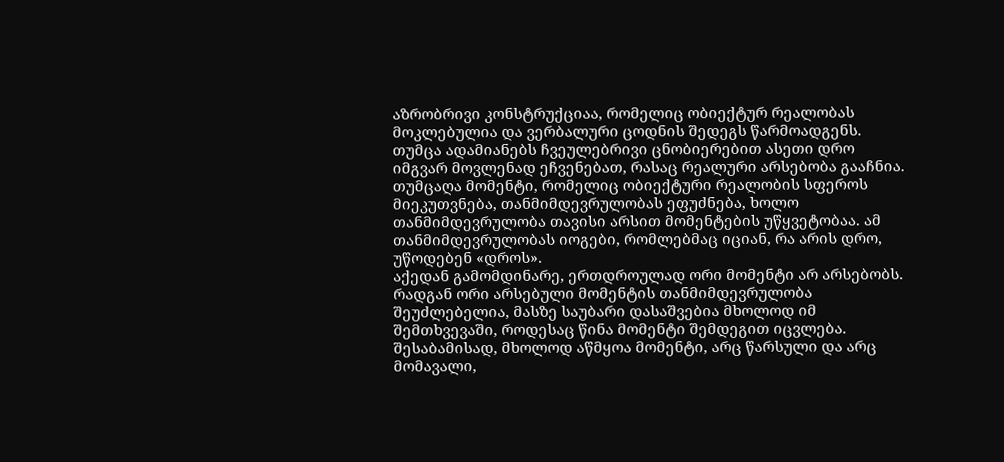აზრობრივი კონსტრუქციაა, რომელიც ობიექტურ რეალობას მოკლებულია და ვერბალური ცოდნის შედეგს წარმოადგენს. თუმცა ადამიანებს ჩვეულებრივი ცნობიერებით ასეთი დრო იმგვარ მოვლენად ეჩვენებათ, რასაც რეალური არსებობა გააჩნია.
თუმცაღა მომენტი, რომელიც ობიექტური რეალობის სფეროს მიეკუთვნება, თანმიმდევრულობას ეფუძნება, ხოლო თანმიმდევრულობა თავისი არსით მომენტების უწყვეტობაა. ამ თანმიმდევრულობას იოგები, რომლებმაც იციან, რა არის დრო, უწოდებენ «დროს».
აქედან გამომდინარე, ერთდროულად ორი მომენტი არ არსებობს. რადგან ორი არსებული მომენტის თანმიმდევრულობა შეუძლებელია, მასზე საუბარი დასაშვებია მხოლოდ იმ შემთხვევაში, როდესაც წინა მომენტი შემდეგით იცვლება. შესაბამისად, მხოლოდ აწმყოა მომენტი, არც წარსული და არც მომავალი,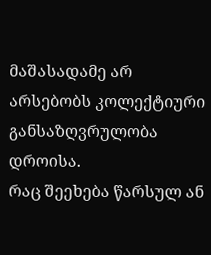მაშასადამე არ არსებობს კოლექტიური განსაზღვრულობა დროისა.
რაც შეეხება წარსულ ან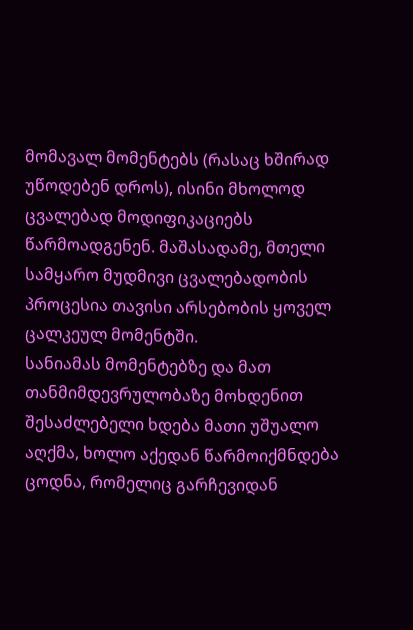მომავალ მომენტებს (რასაც ხშირად უწოდებენ დროს), ისინი მხოლოდ ცვალებად მოდიფიკაციებს წარმოადგენენ. მაშასადამე, მთელი სამყარო მუდმივი ცვალებადობის პროცესია თავისი არსებობის ყოველ ცალკეულ მომენტში.
სანიამას მომენტებზე და მათ თანმიმდევრულობაზე მოხდენით შესაძლებელი ხდება მათი უშუალო აღქმა, ხოლო აქედან წარმოიქმნდება ცოდნა, რომელიც გარჩევიდან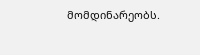მომდინარეობს.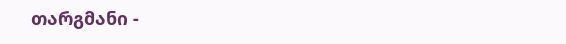თარგმანი -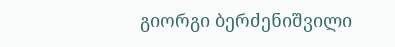გიორგი ბერძენიშვილი